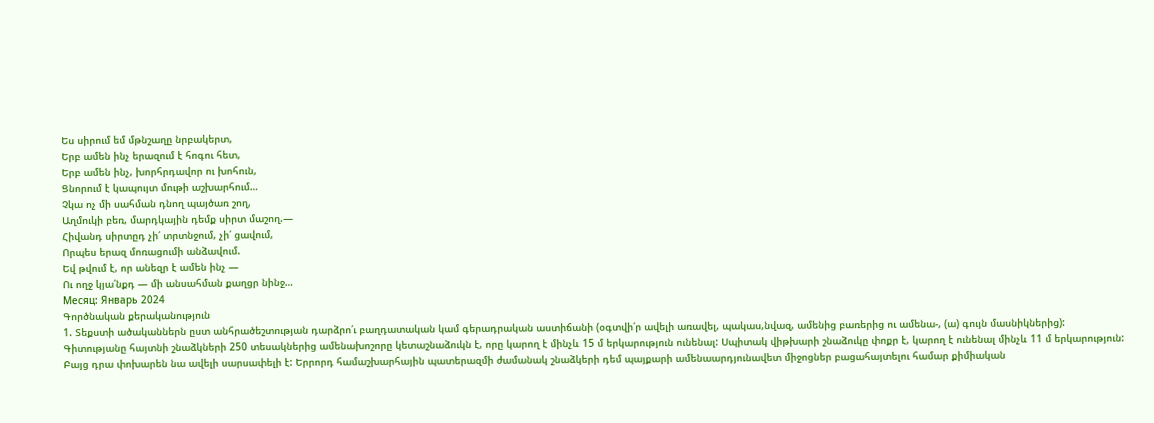Ես սիրում եմ մթնշաղը նրբակերտ,
Երբ ամեն ինչ երազում է հոգու հետ,
Երբ ամեն ինչ, խորհրդավոր ու խոհուն,
Ցնորում է կապույտ մութի աշխարհում…
Չկա ոչ մի սահման դնող պայծառ շող,
Աղմուկի բեռ, մարդկային դեմք սիրտ մաշող.—
Հիվանդ սիրտըդ չի՛ տրտնջում, չի՛ ցավում,
Որպես երազ մոռացումի անձավում.
Եվ թվում է, որ անեզր է ամեն ինչ —
Ու ողջ կյա՛նքդ — մի անսահման քաղցր նինջ…
Месяц: Январь 2024
Գործնական քերականություն
1. Տեքստի ածականներն ըստ անհրածեշտության դարձրո՛ւ բաղդատական կամ գերադրական աստիճանի (օգտվի՛ր ավելի առավել, պակաս,նվազ, ամենից բառերից ու ամենա-, (ա) գույն մասնիկներից):
Գիտությանը հայտնի շնաձկների 250 տեսակներից ամենախոշորը կետաշնաձուկն է, որը կարող է մինչև 15 մ երկարություն ունենալ: Սպիտակ վիթխարի շնաձուկը փոքր է, կարող է ունենալ մինչև 11 մ երկարություն: Բայց դրա փոխարեն նա ավելի սարսափելի է: Երրորդ համաշխարհային պատերազմի ժամանակ շնաձկերի դեմ պայքարի ամենաարդյունավետ միջոցներ բացահայտելու համար քիմիական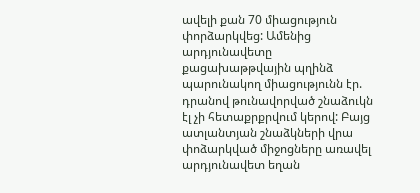ավելի քան 70 միացություն փորձարկվեց: Ամենից արդյունավետը քացախաթթվային պղինձ պարունակող միացությունն էր. դրանով թունավորված շնաձուկն էլ չի հետաքրքրվում կերով: Բայց ատլանտյան շնաձկների վրա փոձարկված միջոցները առավել արդյունավետ եղան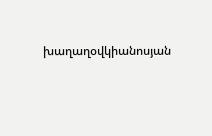խաղաղօվկիանոսյան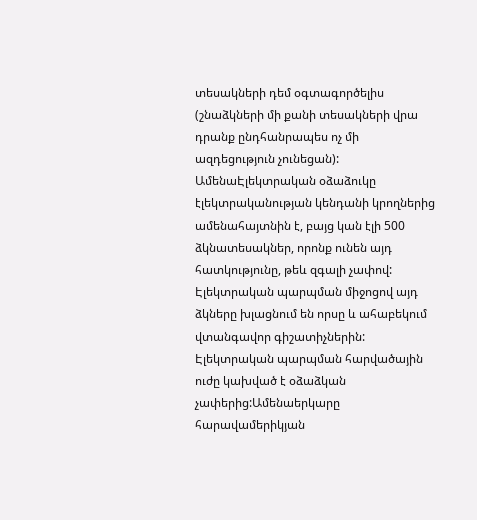տեսակների դեմ օգտագործելիս (շնաձկների մի քանի տեսակների վրա դրանք ընդհանրապես ոչ մի ազդեցություն չունեցան):
ԱմենաԷլեկտրական օձաձուկը էլեկտրականության կենդանի կրողներից ամենահայտնին է, բայց կան էլի 500 ձկնատեսակներ, որոնք ունեն այդ հատկությունը, թեև զգալի չափով: Էլեկտրական պարպման միջոցով այդ ձկները խլացնում են որսը և ահաբեկում վտանգավոր գիշատիչներին: Էլեկտրական պարպման հարվածային ուժը կախված է օձաձկան չափերից:Ամենաերկարը հարավամերիկյան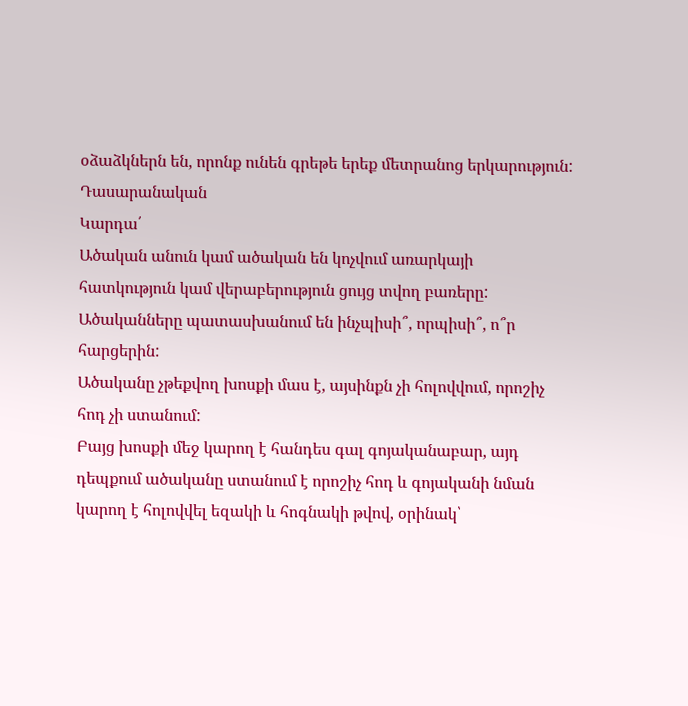օձաձկներն են, որոնք ունեն գրեթե երեք մետրանոց երկարություն:
Դասարանական
Կարդա՛
Ածական անուն կամ ածական են կոչվում առարկայի հատկություն կամ վերաբերություն ցույց տվող բառերը:
Ածականները պատասխանում են ինչպիսի՞, որպիսի՞, ո՞ր հարցերին:
Ածականը չթեքվող խոսքի մաս է, այսինքն չի հոլովվում, որոշիչ հոդ չի ստանում:
Բայց խոսքի մեջ կարող է հանդես գալ գոյականաբար, այդ դեպքում ածականը ստանում է որոշիչ հոդ և գոյականի նման կարող է հոլովվել եզակի և հոգնակի թվով, օրինակ՝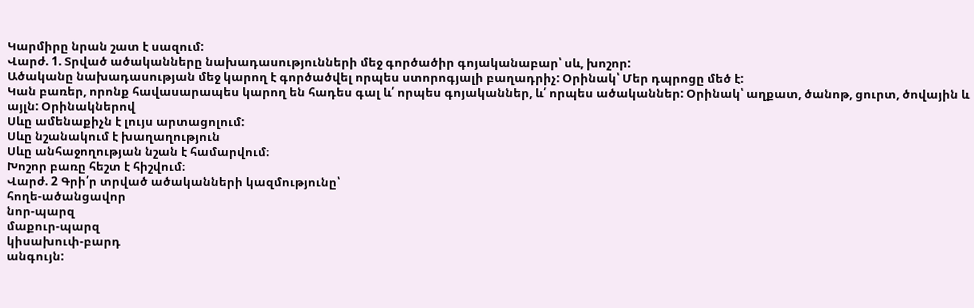Կարմիրը նրան շատ է սազում:
Վարժ. 1. Տրված ածականները նախադասությունների մեջ գործածիր գոյականաբար՝ սև, խոշոր:
Ածականը նախադասության մեջ կարող է գործածվել որպես ստորոգյալի բաղադրիչ: Օրինակ՝ Մեր դպրոցը մեծ է:
Կան բառեր, որոնք հավասարապես կարող են հադես գալ և՛ որպես գոյականներ, և՛ որպես ածականներ: Օրինակ՝ աղքատ, ծանոթ, ցուրտ, ծովային և այլն: Օրինակներով
Սևը ամենաքիչն է լույս արտացոլում:
Սևը նշանակում է խաղաղություն
Սևը անհաջողության նշան է համարվում։
Խոշոր բառը հեշտ է հիշվում։
Վարժ. 2 Գրի՛ր տրված ածականների կազմությունը՝
հողե-ածանցավոր
նոր-պարզ
մաքուր-պարզ
կիսախուփ-բարդ
անգույն: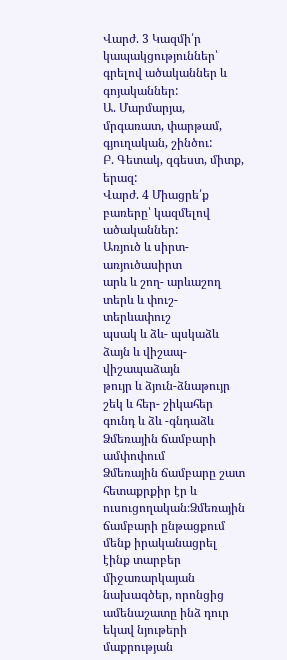Վարժ. 3 Կազմի՛ր կապակցություններ՝ գրելով ածականներ և գոյականներ:
Ա. Մարմարյա, մրգառատ, փարթամ, գյուղական, շինծու:
Բ. Գետակ, զգեստ, միտք, երազ:
Վարժ. 4 Միացրե՛ք բառերը՝ կազմելով ածականներ:
Առյուծ և սիրտ- առյուծասիրտ
արև և շող- արևաշող
տերև և փուշ-տերևափուշ
պսակ և ձև- պսկաձև
ձայն և վիշապ-վիշապաձայն
թույր և ձյուն-ձնաթույր
շեկ և հեր- շիկահեր
գունդ և ձև -գնդաձև
Ձմեռային ճամբարի ամփոփում
Ձմեռային ճամբարը շատ հետաքրքիր էր և ուսուցողական։Ձմեռային ճամբարի ընթացքում մենք իրականացրել էինք տարբեր միջառարկայան նախագծեր, որոնցից ամենաշատը ինձ դուր եկավ նյութերի մաքրության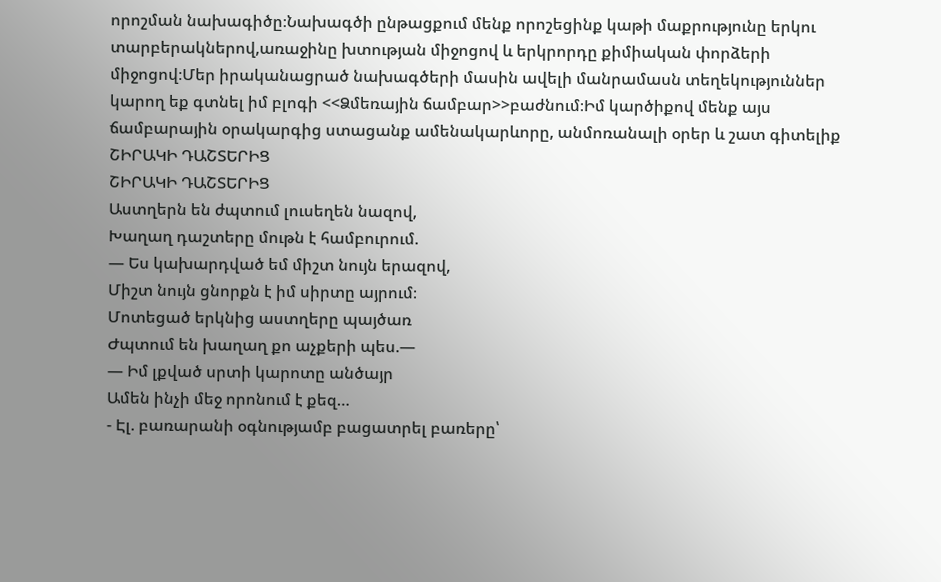որոշման նախագիծը։Նախագծի ընթացքում մենք որոշեցինք կաթի մաքրությունը երկու տարբերակներով,առաջինը խտության միջոցով և երկրորդը քիմիական փորձերի միջոցով։Մեր իրականացրած նախագծերի մասին ավելի մանրամասն տեղեկություններ կարող եք գտնել իմ բլոգի <<Ձմեռային ճամբար>>բաժնում։Իմ կարծիքով մենք այս ճամբարային օրակարգից ստացանք ամենակարևորը, անմոռանալի օրեր և շատ գիտելիք
ՇԻՐԱԿԻ ԴԱՇՏԵՐԻՑ
ՇԻՐԱԿԻ ԴԱՇՏԵՐԻՑ
Աստղերն են ժպտում լուսեղեն նազով,
Խաղաղ դաշտերը մութն է համբուրում.
— Ես կախարդված եմ միշտ նույն երազով,
Միշտ նույն ցնորքն է իմ սիրտը այրում։
Մոտեցած երկնից աստղերը պայծառ
Ժպտում են խաղաղ քո աչքերի պես.—
— Իմ լքված սրտի կարոտը անծայր
Ամեն ինչի մեջ որոնում է քեզ…
- Էլ. բառարանի օգնությամբ բացատրել բառերը՝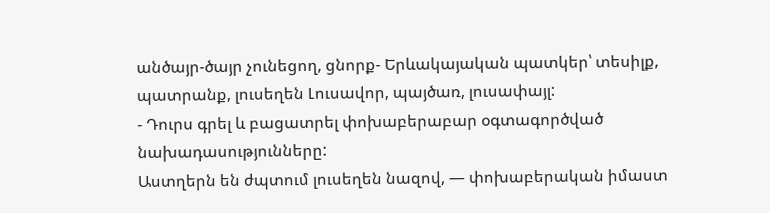անծայր-ծայր չունեցող, ցնորք- Երևակայական պատկեր՝ տեսիլք, պատրանք, լուսեղեն Լուսավոր, պայծառ, լուսափայլ:
- Դուրս գրել և բացատրել փոխաբերաբար օգտագործված նախադասությունները:
Աստղերն են ժպտում լուսեղեն նազով, — փոխաբերական իմաստ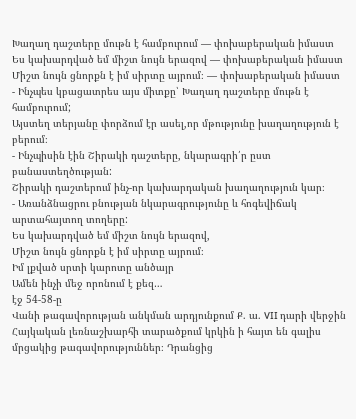Խաղաղ դաշտերը մութն է համբուրում — փոխաբերական իմաստ
Ես կախարդված եմ միշտ նույն երազով — փոխաբերական իմաստ
Միշտ նույն ցնորքն է իմ սիրտը այրում։ — փոխաբերական իմաստ
- Ինչպես կբացատրես այս միտքը՝ Խաղաղ դաշտերը մութն է համբուրում;
Այստեղ տերյանը փորձում էր ասել,որ մթությունը խաղաղություն է բերում։
- Ինչպիսին էին Շիրակի դաշտերը, նկարագրի՛ր ըստ բանաստեղծության:
Շիրակի դաշտերում ինչ-որ կախարդական խաղաղություն կար։
- Առանձնացրու բնության նկարագրությունը և հոգեվիճակ արտահայտող տողերը:
Ես կախարդված եմ միշտ նույն երազով,
Միշտ նույն ցնորքն է իմ սիրտը այրում։
Իմ լքված սրտի կարոտը անծայր
Ամեն ինչի մեջ որոնում է քեզ…
էջ 54-58-ը
Վանի թագավորության անկման արդյունքում Ք. ա. VII դարի վերջին Հայկական լեռնաշխարհի տարածքում կրկին ի հայտ են գալիս մրցակից թագավորություններ։ Դրանցից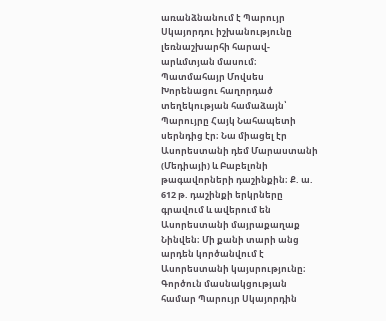առանձնանում է Պարույր Սկայորդու իշխանությունը լեռնաշխարհի հարավ-արևմտյան մասում։ Պատմահայր Մովսես Խորենացու հաղորդած տեղեկության համաձայն՝ Պարույրը Հայկ Նահապետի սերնդից էր։ Նա միացել էր Ասորեստանի դեմ Մարաստանի (Մեդիայի) և Բաբելոնի թագավորների դաշինքին։ Ք. ա. 612 թ. դաշինքի երկրները գրավում և ավերում են Ասորեստանի մայրաքաղաք Նինվեն։ Մի քանի տարի անց արդեն կործանվում է Ասորեստանի կայսրությունը։ Գործուն մասնակցության համար Պարույր Սկայորդին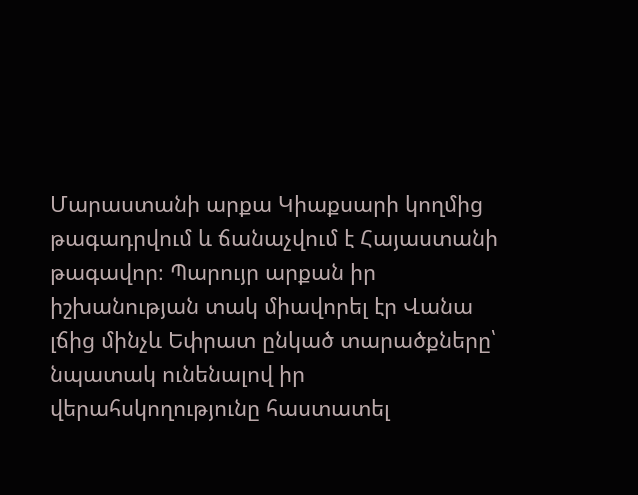Մարաստանի արքա Կիաքսարի կողմից թագադրվում և ճանաչվում է Հայաստանի թագավոր։ Պարույր արքան իր իշխանության տակ միավորել էր Վանա լճից մինչև Եփրատ ընկած տարածքները՝ նպատակ ունենալով իր վերահսկողությունը հաստատել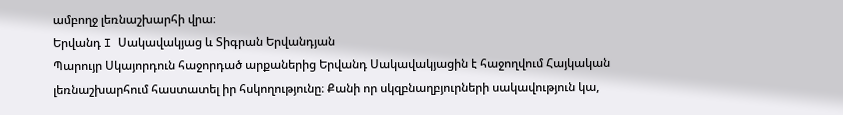ամբողջ լեռնաշխարհի վրա։
Երվանդ I Սակավակյաց և Տիգրան Երվանդյան
Պարույր Սկայորդուն հաջորդած արքաներից Երվանդ Սակավակյացին է հաջողվում Հայկական լեռնաշխարհում հաստատել իր հսկողությունը։ Քանի որ սկզբնաղբյուրների սակավություն կա,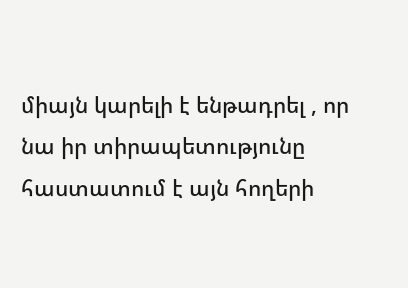միայն կարելի է ենթադրել , որ նա իր տիրապետությունը հաստատում է այն հողերի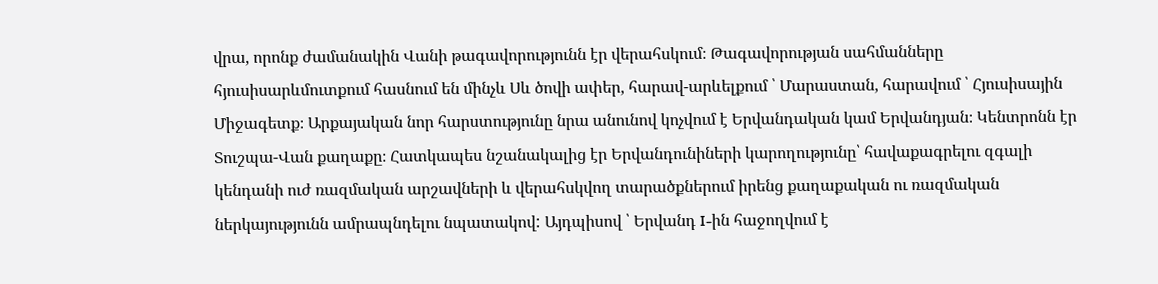վրա, որոնք ժամանակին Վանի թագավորությունն էր վերահսկում։ Թագավորության սահմանները հյուսիսարևմուտքում հասնում են մինչև Սև ծովի ափեր, հարավ-արևելքում ՝ Մարաստան, հարավում ՝ Հյուսիսային Միջագետք։ Արքայական նոր հարստությունը նրա անունով կոչվում է Երվանդական կամ Երվանդյան։ Կենտրոնն էր Տուշպա-Վան քաղաքը։ Հատկապես նշանակալից էր Երվանդունիների կարողությունը՝ հավաքագրելու զգալի կենդանի ուժ ռազմական արշավների և վերահսկվող տարածքներում իրենց քաղաքական ու ռազմական ներկայությունն ամրապնդելու նպատակով: Այդպիսով ՝ Երվանդ I-ին հաջողվում է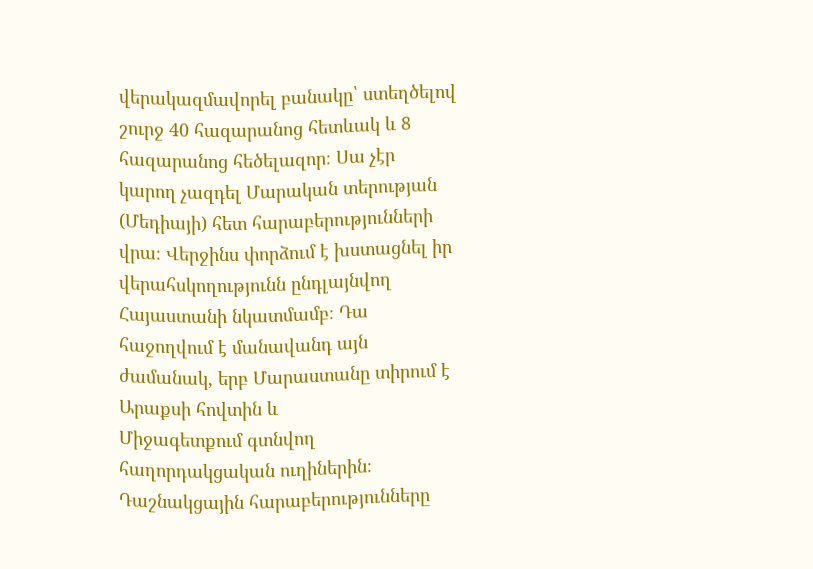վերակազմավորել բանակը՝ ստեղծելով շուրջ 40 հազարանոց հետևակ և 8 հազարանոց հեծելազոր։ Սա չէր կարող չազդել Մարական տերության (Մեդիայի) հետ հարաբերությունների վրա։ Վերջինս փորձում է խստացնել իր վերահսկողությունն ընդլայնվող Հայաստանի նկատմամբ։ Դա հաջողվում է մանավանդ այն ժամանակ, երբ Մարաստանը տիրում է Արաքսի հովտին և
Միջագետքում գտնվող հաղորդակցական ուղիներին։ Դաշնակցային հարաբերությունները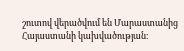շուտով վերածվում են Մարաստանից Հայաստանի կախվածության։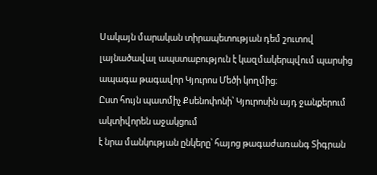Սակայն մարական տիրապետության դեմ շուտով լայնածավալ ապստաբություն է կազմակերպվում պարսից ապագա թագավոր Կյուրոս Մեծի կողմից։
Ըստ հույն պատմիչ Քսենոփոնի՝ Կյուրոսին այդ ջանքերում ակտիվորեն աջակցում
է նրա մանկության ընկերը՝ հայոց թագաժառանգ Տիգրան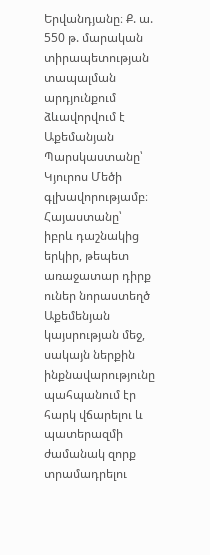Երվանդյանը։ Ք. ա.
550 թ. մարական տիրապետության տապալման արդյունքում ձևավորվում է
Աքեմանյան Պարսկաստանը՝ Կյուրոս Մեծի գլխավորությամբ։ Հայաստանը՝
իբրև դաշնակից երկիր, թեպետ առաջատար դիրք ուներ նորաստեղծ Աքեմենյան կայսրության մեջ, սակայն ներքին ինքնավարությունը պահպանում էր հարկ վճարելու և պատերազմի ժամանակ զորք տրամադրելու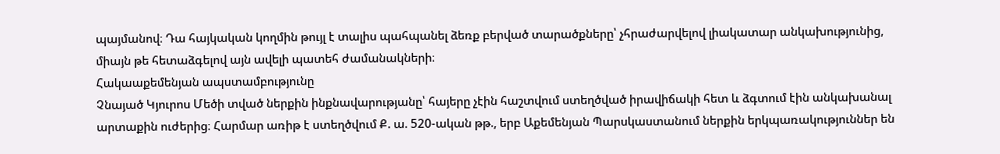պայմանով։ Դա հայկական կողմին թույլ է տալիս պահպանել ձեռք բերված տարածքները՝ չհրաժարվելով լիակատար անկախությունից, միայն թե հետաձգելով այն ավելի պատեհ ժամանակների։
Հակաաքեմենյան ապստամբությունը
Չնայած Կյուրոս Մեծի տված ներքին ինքնավարությանը՝ հայերը չէին հաշտվում ստեղծված իրավիճակի հետ և ձգտում էին անկախանալ արտաքին ուժերից։ Հարմար առիթ է ստեղծվում Ք. ա. 520-ական թթ., երբ Աքեմենյան Պարսկաստանում ներքին երկպառակություններ են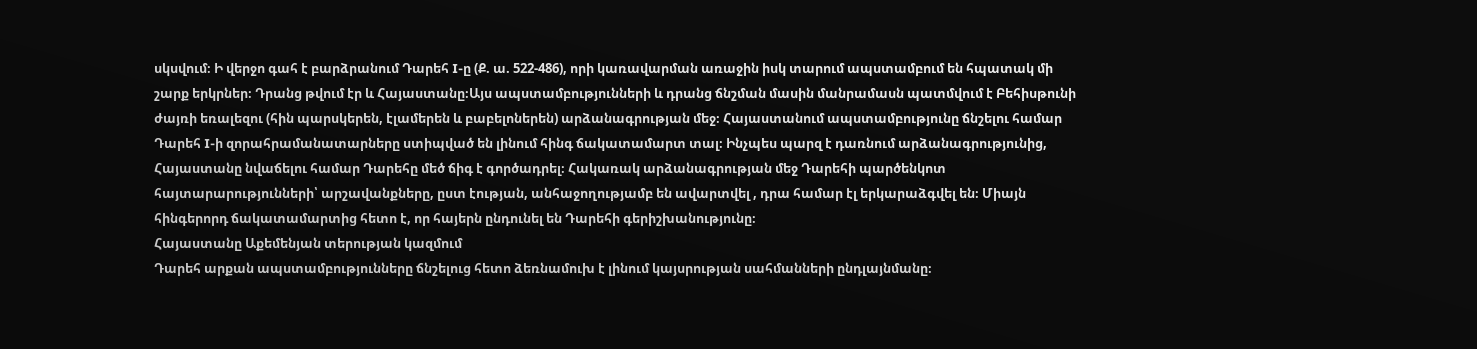սկսվում։ Ի վերջո գահ է բարձրանում Դարեհ I-ը (Ք. ա. 522-486), որի կառավարման առաջին իսկ տարում ապստամբում են հպատակ մի շարք երկրներ։ Դրանց թվում էր և Հայաստանը։Այս ապստամբությունների և դրանց ճնշման մասին մանրամասն պատմվում է Բեհիսթունի ժայռի եռալեզու (հին պարսկերեն, էլամերեն և բաբելոներեն) արձանագրության մեջ։ Հայաստանում ապստամբությունը ճնշելու համար Դարեհ I-ի զորահրամանատարները ստիպված են լինում հինգ ճակատամարտ տալ։ Ինչպես պարզ է դառնում արձանագրությունից, Հայաստանը նվաճելու համար Դարեհը մեծ ճիգ է գործադրել։ Հակառակ արձանագրության մեջ Դարեհի պարծենկոտ հայտարարությունների՝ արշավանքները, ըստ էության, անհաջողությամբ են ավարտվել , դրա համար էլ երկարաձգվել են։ Միայն հինգերորդ ճակատամարտից հետո է, որ հայերն ընդունել են Դարեհի գերիշխանությունը։
Հայաստանը Աքեմենյան տերության կազմում
Դարեհ արքան ապստամբությունները ճնշելուց հետո ձեռնամուխ է լինում կայսրության սահմանների ընդլայնմանը։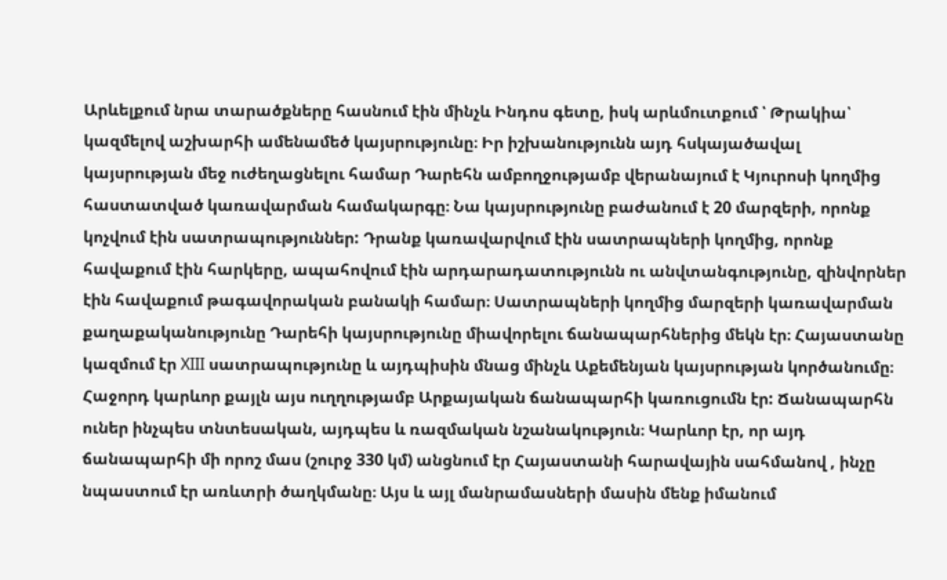Արևելքում նրա տարածքները հասնում էին մինչև Ինդոս գետը, իսկ արևմուտքում ՝ Թրակիա՝ կազմելով աշխարհի ամենամեծ կայսրությունը։ Իր իշխանությունն այդ հսկայածավալ կայսրության մեջ ուժեղացնելու համար Դարեհն ամբողջությամբ վերանայում է Կյուրոսի կողմից հաստատված կառավարման համակարգը։ Նա կայսրությունը բաժանում է 20 մարզերի, որոնք կոչվում էին սատրապություններ: Դրանք կառավարվում էին սատրապների կողմից, որոնք հավաքում էին հարկերը, ապահովում էին արդարադատությունն ու անվտանգությունը, զինվորներ էին հավաքում թագավորական բանակի համար։ Սատրապների կողմից մարզերի կառավարման քաղաքականությունը Դարեհի կայսրությունը միավորելու ճանապարհներից մեկն էր։ Հայաստանը կազմում էր XIII սատրապությունը և այդպիսին մնաց մինչև Աքեմենյան կայսրության կործանումը։ Հաջորդ կարևոր քայլն այս ուղղությամբ Արքայական ճանապարհի կառուցումն էր: Ճանապարհն ուներ ինչպես տնտեսական, այդպես և ռազմական նշանակություն։ Կարևոր էր, որ այդ ճանապարհի մի որոշ մաս (շուրջ 330 կմ) անցնում էր Հայաստանի հարավային սահմանով , ինչը նպաստում էր առևտրի ծաղկմանը։ Այս և այլ մանրամասների մասին մենք իմանում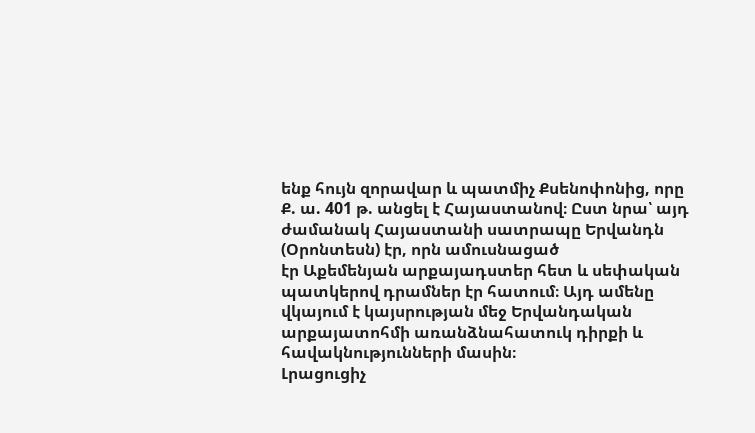ենք հույն զորավար և պատմիչ Քսենոփոնից, որը Ք. ա. 401 թ. անցել է Հայաստանով։ Ըստ նրա՝ այդ ժամանակ Հայաստանի սատրապը Երվանդն (Օրոնտեսն) էր, որն ամուսնացած
էր Աքեմենյան արքայադստեր հետ և սեփական պատկերով դրամներ էր հատում։ Այդ ամենը վկայում է կայսրության մեջ Երվանդական արքայատոհմի առանձնահատուկ դիրքի և հավակնությունների մասին։
Լրացուցիչ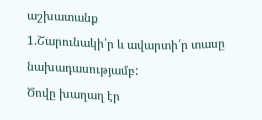աշխատանք
1.Շարունակի՛ր և ավարտի՛ր տասը նախադասությամբ:
Ծովը խաղաղ էր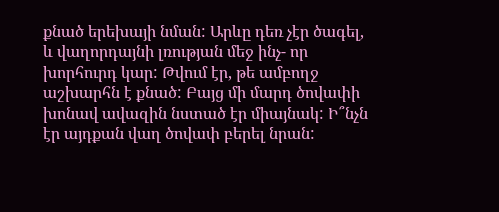քնած երեխայի նման: Արևը դեռ չէր ծագել, և վաղորդայնի լռության մեջ ինչ- որ խորհուրդ կար: Թվում էր, թե ամբողջ աշխարհն է քնած: Բայց մի մարդ ծովափի խոնավ ավազին նստած էր միայնակ: Ի՞նչն էր այդքան վաղ ծովափ բերել նրան: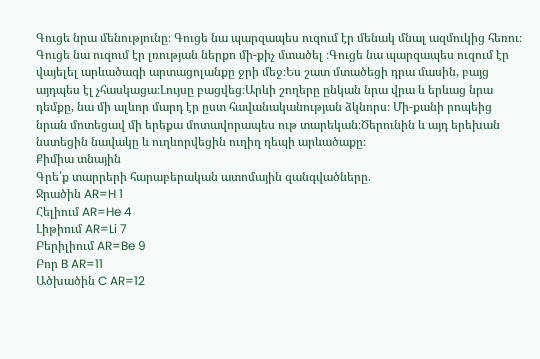Գուցե նրա մենությունը։ Գուցե նա պարզապես ուզում էր մենակ մնալ ազմուկից հեռու։ Գուցե նա ուզում էր լռության ներքո մի-քիչ մտածել ։Գուցե նա պարզապես ուզում էր վայելել արևածագի արտացոլանքը ջրի մեջ։Ես շատ մտածեցի դրա մասին, բայց այդպես էլ չհասկացա։Լույսը բացվեց։Արևի շողերը ընկան նրա վրա և երևաց նրա դեմքը, նա մի ալևոր մարդ էր ըստ հավանականության ձկնորս։ Մի-քանի րոպեից նրան մոտեցավ մի երեքա մոտավորապես ութ տարեկան։Ծերունին և այդ երեխան նստեցին նավակը և ուղևորվեցին ուղիղ դեպի արևածաքը։
Քիմիա տնային
Գրե՛ք տարրերի հարաբերական ատոմային զանգվածները.
Ջրածին AR=H 1
Հելիում AR=He 4
Լիթիում AR=Li 7
Բերիլիում AR=Be 9
Բոր B AR=11
Ածխածին C AR=12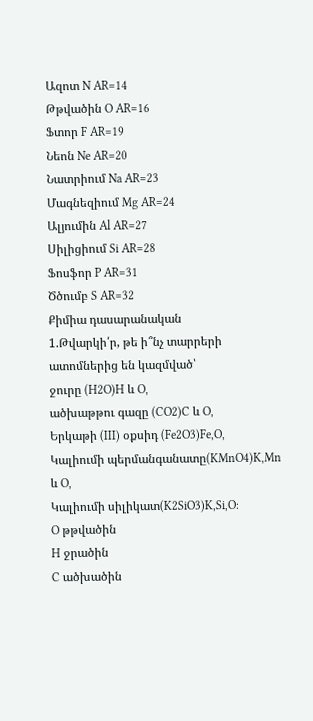Ազոտ N AR=14
Թթվածին O AR=16
Ֆտոր F AR=19
Նեոն Ne AR=20
Նատրիում Na AR=23
Մագնեզիում Mg AR=24
Ալյումին Al AR=27
Սիլիցիում Si AR=28
Ֆոսֆոր P AR=31
Ծծումբ S AR=32
Քիմիա դասարանական
1.Թվարկի՛ր, թե ի՞նչ տարրերի ատոմներից են կազմված՝
ջուրը (H2O)H և O,
ածխաթթու գազը (CO2)C և O,
Երկաթի (III) օքսիդ (Fe2O3)Fe,O,
Կալիումի պերմանգանատը(KMnO4)K,Mn և O,
Կալիումի սիլիկատ(K2SiO3)K,Si,O:
O թթվածին
H ջրածին
C ածխածին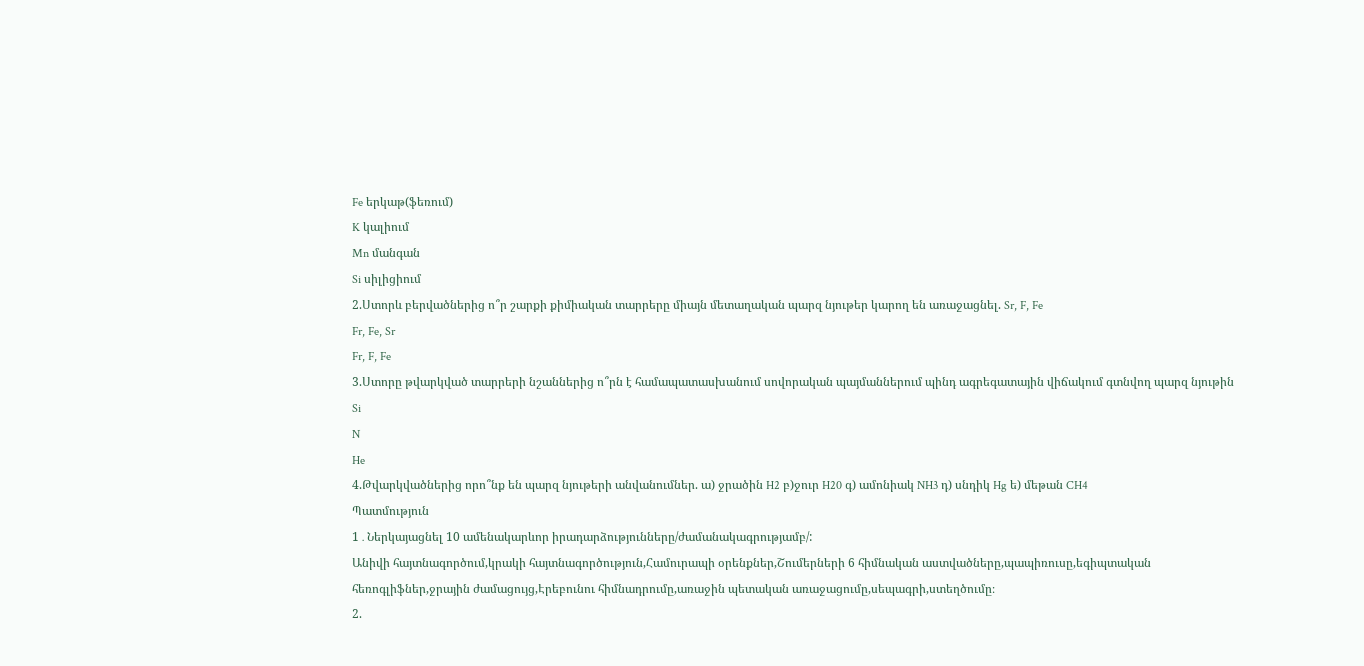Fe երկաթ(ֆեռում)
K կալիում
Mn մանգան
Si սիլիցիում
2.Ստորև բերվածներից ո՞ր շարքի քիմիական տարրերը միայն մետաղական պարզ նյութեր կարող են առաջացնել. Sr, F, Fe
Fr, Fe, Sr
Fr, F, Fe
3.Ստորը թվարկված տարրերի նշաններից ո՞րն է համապատասխանում սովորական պայմաններում պինդ ագրեգատային վիճակում գտնվող պարզ նյութին
Si
N
He
4.Թվարկվածներից որո՞նք են պարզ նյութերի անվանումներ. ա) ջրածին H2 բ)ջուր H20 գ) ամոնիակ NH3 դ) սնդիկ Hg ե) մեթան CH4
Պատմություն
1․Ներկայացնել 10 ամենակարևոր իրադարձությունները/ժամանակագրությամբ/:
Անիվի հայտնագործում,կրակի հայտնագործություն,Համուրապի օրենքներ,Շումերների 6 հիմնական աստվածները,պապիռուսը,եգիպտական հեռոգլիֆներ,ջրային ժամացույց,Էրեբունու հիմնադրումը,առաջին պետական առաջացումը,սեպագրի,ստեղծումը։
2.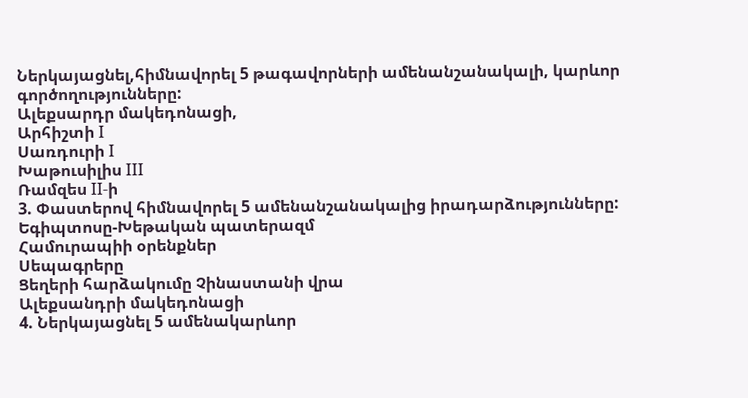Ներկայացնել,հիմնավորել 5 թագավորների ամենանշանակալի, կարևոր գործողությունները:
Ալեքսարդր մակեդոնացի,
Արհիշտի I
Սառդուրի I
Խաթուսիլիս III
Ռամզես II-ի
3. Փաստերով հիմնավորել 5 ամենանշանակալից իրադարձությունները:
Եգիպտոսը-Խեթական պատերազմ
Համուրապիի օրենքներ
Սեպագրերը
Ցեղերի հարձակումը Չինաստանի վրա
Ալեքսանդրի մակեդոնացի
4. Ներկայացնել 5 ամենակարևոր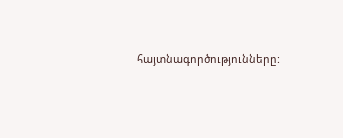հայտնագործությունները: